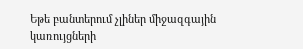Եթե բանտերում չլիներ միջազգային կառույցների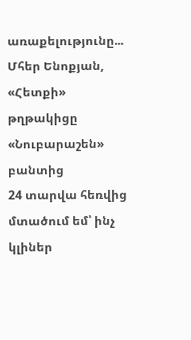առաքելությունը...
Մհեր Ենոքյան, «Հետքի» թղթակիցը «Նուբարաշեն» բանտից
24 տարվա հեռվից մտածում եմ՝ ինչ կլիներ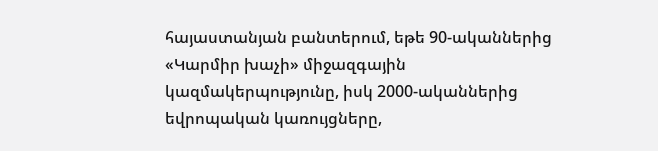հայաստանյան բանտերում, եթե 90-ականներից «Կարմիր խաչի» միջազգային կազմակերպությունը, իսկ 2000-ականներից եվրոպական կառույցները,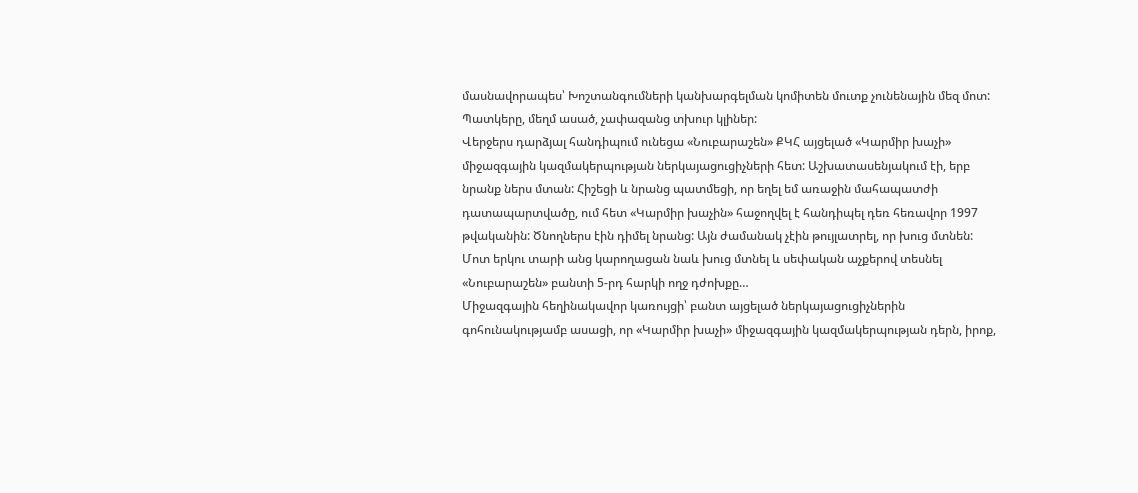մասնավորապես՝ Խոշտանգումների կանխարգելման կոմիտեն մուտք չունենային մեզ մոտ: Պատկերը, մեղմ ասած, չափազանց տխուր կլիներ:
Վերջերս դարձյալ հանդիպում ունեցա «Նուբարաշեն» ՔԿՀ այցելած «Կարմիր խաչի» միջազգային կազմակերպության ներկայացուցիչների հետ: Աշխատասենյակում էի, երբ նրանք ներս մտան: Հիշեցի և նրանց պատմեցի, որ եղել եմ առաջին մահապատժի դատապարտվածը, ում հետ «Կարմիր խաչին» հաջողվել է հանդիպել դեռ հեռավոր 1997 թվականին: Ծնողներս էին դիմել նրանց: Այն ժամանակ չէին թույլատրել, որ խուց մտնեն: Մոտ երկու տարի անց կարողացան նաև խուց մտնել և սեփական աչքերով տեսնել «Նուբարաշեն» բանտի 5-րդ հարկի ողջ դժոխքը…
Միջազգային հեղինակավոր կառույցի՝ բանտ այցելած ներկայացուցիչներին գոհունակությամբ ասացի, որ «Կարմիր խաչի» միջազգային կազմակերպության դերն, իրոք,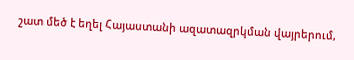շատ մեծ է եղել Հայաստանի ազատազրկման վայրերում,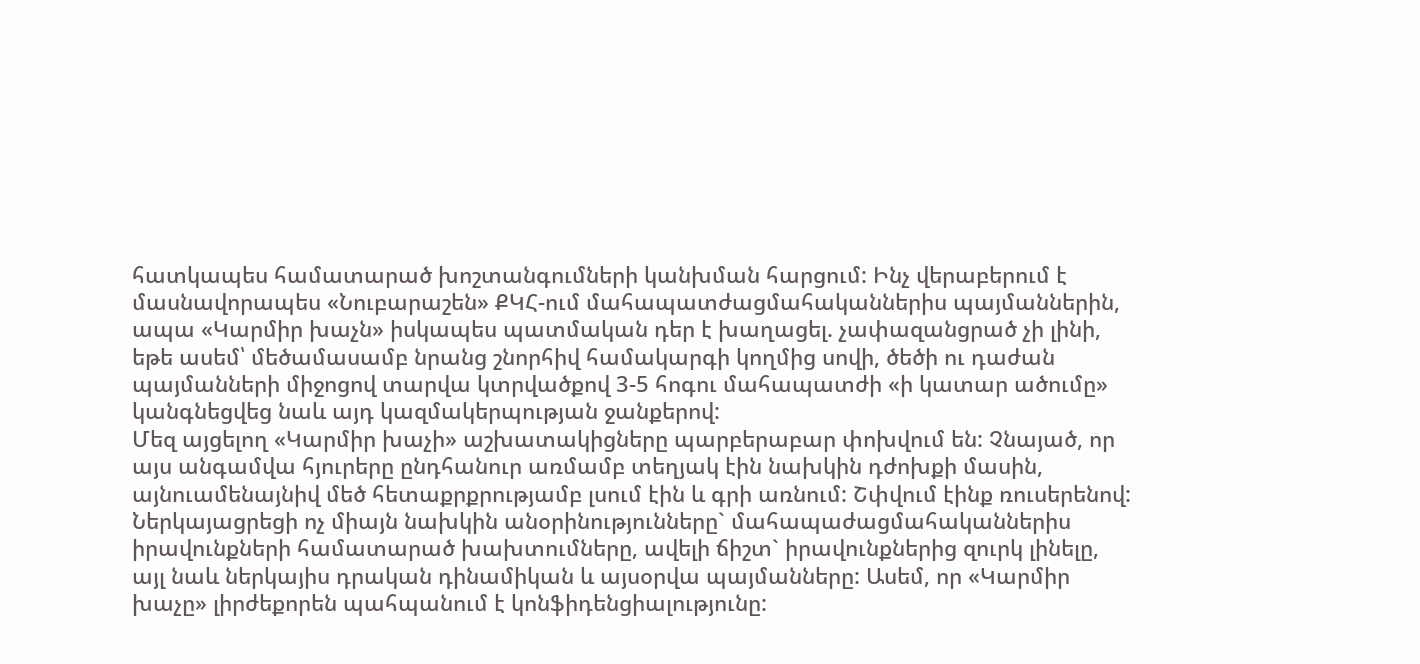հատկապես համատարած խոշտանգումների կանխման հարցում: Ինչ վերաբերում է մասնավորապես «Նուբարաշեն» ՔԿՀ-ում մահապատժացմահականներիս պայմաններին, ապա «Կարմիր խաչն» իսկապես պատմական դեր է խաղացել. չափազանցրած չի լինի, եթե ասեմ՝ մեծամասամբ նրանց շնորհիվ համակարգի կողմից սովի, ծեծի ու դաժան պայմանների միջոցով տարվա կտրվածքով 3-5 հոգու մահապատժի «ի կատար ածումը» կանգնեցվեց նաև այդ կազմակերպության ջանքերով:
Մեզ այցելող «Կարմիր խաչի» աշխատակիցները պարբերաբար փոխվում են: Չնայած, որ այս անգամվա հյուրերը ընդհանուր առմամբ տեղյակ էին նախկին դժոխքի մասին, այնուամենայնիվ մեծ հետաքրքրությամբ լսում էին և գրի առնում: Շփվում էինք ռուսերենով: Ներկայացրեցի ոչ միայն նախկին անօրինությունները` մահապաժացմահականներիս իրավունքների համատարած խախտումները, ավելի ճիշտ` իրավունքներից զուրկ լինելը, այլ նաև ներկայիս դրական դինամիկան և այսօրվա պայմանները: Ասեմ, որ «Կարմիր խաչը» լիրժեքորեն պահպանում է կոնֆիդենցիալությունը: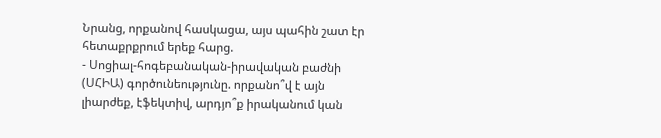Նրանց, որքանով հասկացա, այս պահին շատ էր հետաքրքրում երեք հարց.
- Սոցիալ-հոգեբանական-իրավական բաժնի (ՍՀԻԱ) գործունեությունը. որքանո՞վ է այն լիարժեք, էֆեկտիվ, արդյո՞ք իրականում կան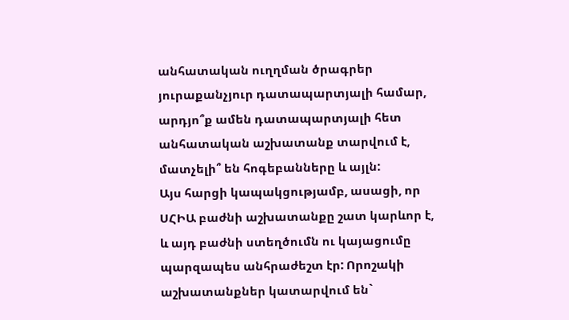անհատական ուղղման ծրագրեր յուրաքանչյուր դատապարտյալի համար, արդյո՞ք ամեն դատապարտյալի հետ անհատական աշխատանք տարվում է, մատչելի՞ են հոգեբանները և այլն:
Այս հարցի կապակցությամբ, ասացի, որ ՍՀԻԱ բաժնի աշխատանքը շատ կարևոր է, և այդ բաժնի ստեղծումն ու կայացումը պարզապես անհրաժեշտ էր: Որոշակի աշխատանքներ կատարվում են`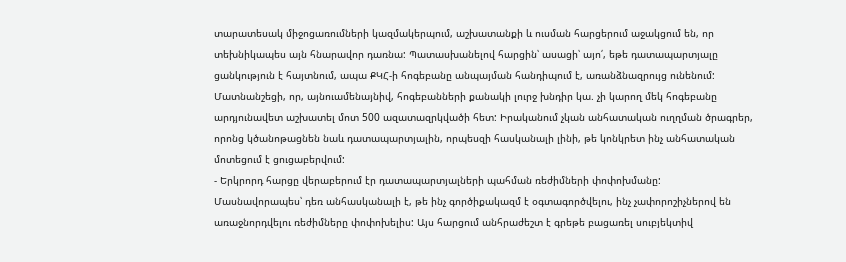տարատեսակ միջոցառումների կազմակերպում, աշխատանքի և ուսման հարցերում աջակցում են, որ տեխնիկապես այն հնարավոր դառնա: Պատասխանելով հարցին՝ ասացի՝ այո՛, եթե դատապարտյալը ցանկություն է հայտնում, ապա ՔԿՀ-ի հոգեբանը անպայման հանդիպում է, առանձնազրույց ունենում: Մատնանշեցի, որ, այնուամենայնիվ, հոգեբանների քանակի լուրջ խնդիր կա. չի կարող մեկ հոգեբանը արդյունավետ աշխատել մոտ 500 ազատազրկվածի հետ: Իրականում չկան անհատական ուղղման ծրագրեր, որոնց կծանոթացնեն նաև դատապարտյալին, որպեսզի հասկանալի լինի, թե կոնկրետ ինչ անհատական մոտեցում է ցուցաբերվում:
- Երկրորդ հարցը վերաբերում էր դատապարտյալների պահման ռեժիմների փոփոխմանը:
Մասնավորապես՝ դեռ անհասկանալի է, թե ինչ գործիքակազմ է օգտագործվելու, ինչ չափորոշիչներով են առաջնորդվելու ռեժիմները փոփոխելիս: Այս հարցում անհրաժեշտ է գրեթե բացառել սուբյեկտիվ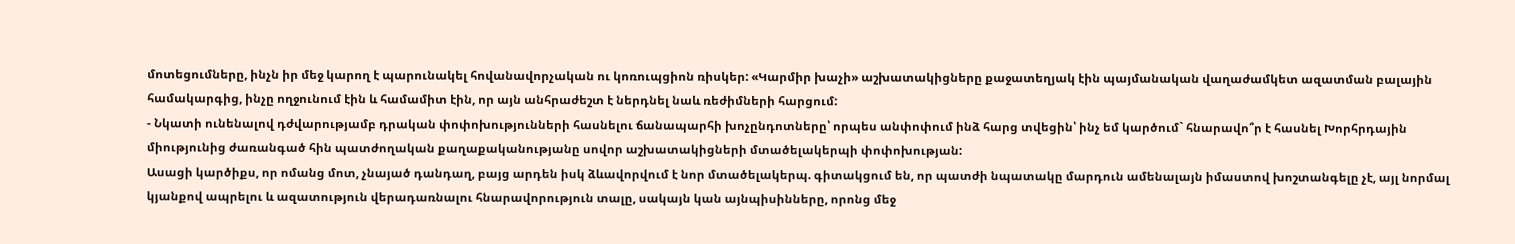մոտեցումները, ինչն իր մեջ կարող է պարունակել հովանավորչական ու կոռուպցիոն ռիսկեր: «Կարմիր խաչի» աշխատակիցները քաջատեղյակ էին պայմանական վաղաժամկետ ազատման բալային համակարգից, ինչը ողջունում էին և համամիտ էին, որ այն անհրաժեշտ է ներդնել նաև ռեժիմների հարցում:
- Նկատի ունենալով դժվարությամբ դրական փոփոխությունների հասնելու ճանապարհի խոչընդոտները՝ որպես անփոփում ինձ հարց տվեցին՝ ինչ եմ կարծում` հնարավո՞ր է հասնել Խորհրդային միությունից ժառանգած հին պատժողական քաղաքականությանը սովոր աշխատակիցների մտածելակերպի փոփոխության:
Ասացի կարծիքս, որ ոմանց մոտ, չնայած դանդաղ, բայց արդեն իսկ ձևավորվում է նոր մտածելակերպ. գիտակցում են, որ պատժի նպատակը մարդուն ամենալայն իմաստով խոշտանգելը չէ, այլ նորմալ կյանքով ապրելու և ազատություն վերադառնալու հնարավորություն տալը, սակայն կան այնպիսինները, որոնց մեջ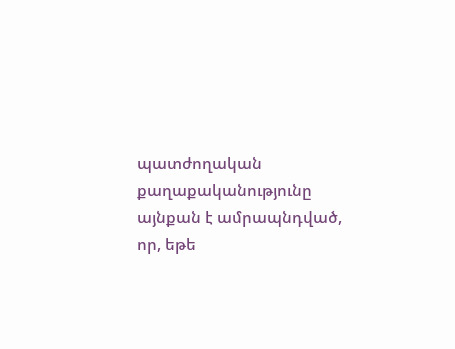պատժողական քաղաքականությունը այնքան է ամրապնդված, որ, եթե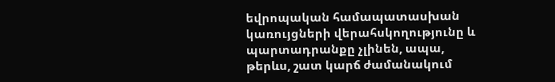եվրոպական համապատասխան կառույցների վերահսկողությունը և պարտադրանքը չլինեն, ապա, թերևս, շատ կարճ ժամանակում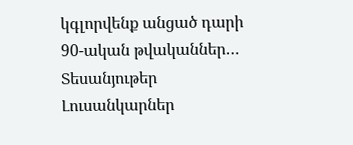կգլորվենք անցած դարի 90-ական թվականներ…
Տեսանյութեր
Լուսանկարներ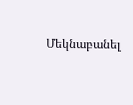Մեկնաբանել